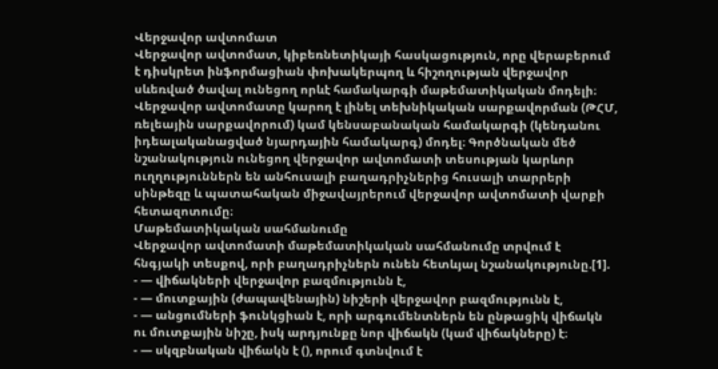Վերջավոր ավտոմատ
Վերջավոր ավտոմատ, կիբեռնետիկայի հասկացություն, որը վերաբերում է դիսկրետ ինֆորմացիան փոխակերպող և հիշողության վերջավոր սևեռված ծավալ ունեցող որևէ համակարգի մաթեմատիկական մոդելի։ Վերջավոր ավտոմատը կարող է լինել տեխնիկական սարքավորման (ԹՀՄ, ռելեային սարքավորում) կամ կենսաբանական համակարգի (կենդանու իդեալականացված նյարդային համակարգ) մոդել։ Գործնական մեծ նշանակություն ունեցող վերջավոր ավտոմատի տեսության կարևոր ուղղություններն են անհուսալի բաղադրիչներից հուսալի տարրերի սինթեզը և պատահական միջավայրերում վերջավոր ավտոմատի վարքի հետազոտումը։
Մաթեմատիկական սահմանումը
Վերջավոր ավտոմատի մաթեմատիկական սահմանումը տրվում է հնգյակի տեսքով, որի բաղադրիչներն ունեն հետևյալ նշանակությունը.[1].
- — վիճակների վերջավոր բազմությունն է,
- — մուտքային (ժապավենային) նիշերի վերջավոր բազմությունն է,
- — անցումների ֆունկցիան է, որի արգումենտներն են ընթացիկ վիճակն ու մուտքային նիշը, իսկ արդյունքը նոր վիճակն (կամ վիճակները) է։
- — սկզբնական վիճակն է (), որում գտնվում է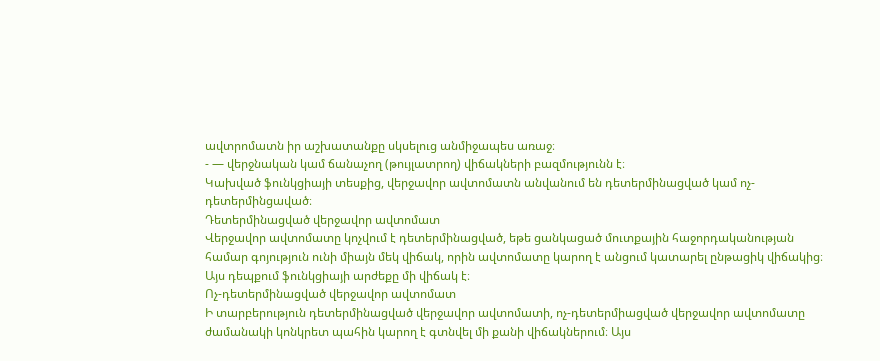ավտրոմատն իր աշխատանքը սկսելուց անմիջապես առաջ։
- — վերջնական կամ ճանաչող (թույլատրող) վիճակների բազմությունն է։
Կախված ֆունկցիայի տեսքից, վերջավոր ավտոմատն անվանում են դետերմինացված կամ ոչ-դետերմինցաված։
Դետերմինացված վերջավոր ավտոմատ
Վերջավոր ավտոմատը կոչվում է դետերմինացված, եթե ցանկացած մուտքային հաջորդականության համար գոյություն ունի միայն մեկ վիճակ, որին ավտոմատը կարող է անցում կատարել ընթացիկ վիճակից։ Այս դեպքում ֆունկցիայի արժեքը մի վիճակ է։
Ոչ-դետերմինացված վերջավոր ավտոմատ
Ի տարբերություն դետերմինացված վերջավոր ավտոմատի, ոչ-դետերմիացված վերջավոր ավտոմատը ժամանակի կոնկրետ պահին կարող է գտնվել մի քանի վիճակներում։ Այս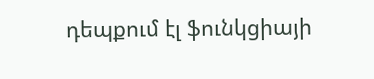դեպքում էլ ֆունկցիայի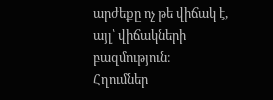արժեքը ոչ թե վիճակ է, այլ՝ վիճակների բազմություն։
Հղումներ